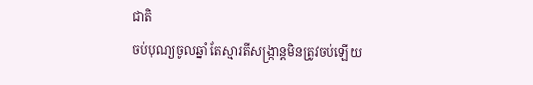ជាតិ
ចប់បុណ្យចូលឆ្នាំ តែស្មារតីសង្ក្រាន្តមិនត្រូវចប់ឡើយ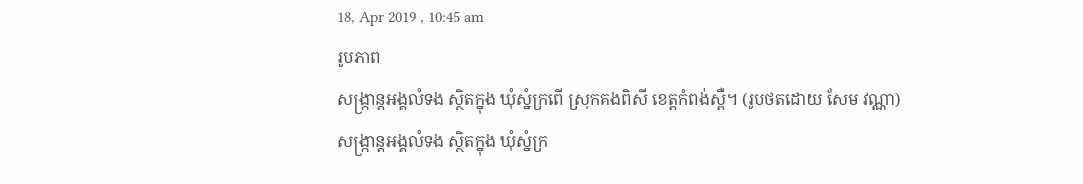18, Apr 2019 , 10:45 am
រូបភាព
សង្រ្កាន្តអង្គលំទង ស្ថិតក្នុង ឃុំស្នំក្រពើ ស្រុកគងពិសី ខេត្តកំពង់ស្ពឺ។ (រូបថតដោយ សែម វណ្ណា)
សង្រ្កាន្តអង្គលំទង ស្ថិតក្នុង ឃុំស្នំក្រ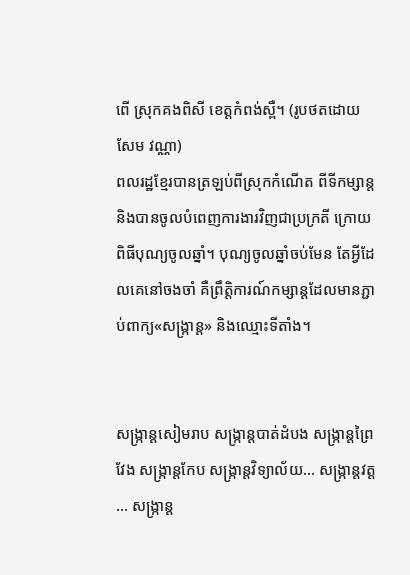ពើ ស្រុកគងពិសី ខេត្តកំពង់ស្ពឺ។ (រូបថតដោយ សែម វណ្ណា)
ពលរដ្ឋខ្មែរបានត្រឡប់ពីស្រុកកំណើត ពីទីកម្សាន្ត និងបានចូលបំពេញការងារវិញជាប្រក្រតី ក្រោយពិធីបុណ្យចូលឆ្នាំ។ បុណ្យចូលឆ្នាំចប់មែន តែអ្វីដែលគេនៅចងចាំ គឺព្រឹត្តិការណ៍កម្សាន្តដែលមានភ្ជាប់ពាក្យ«សង្ក្រាន្ត» និងឈ្មោះទីតាំង។


សង្ក្រាន្តសៀមរាប សង្ក្រាន្តបាត់ដំបង សង្ក្រាន្តព្រៃវែង សង្ក្រាន្តកែប សង្ក្រាន្តវិទ្យាល័យ… សង្ក្រាន្តវត្ត… សង្ក្រាន្ត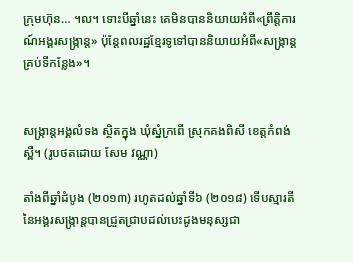ក្រុមហ៊ុន… ។ល។ ទោះបីឆ្នាំនេះ គេមិនបាននិយាយអំពី«ព្រឹត្តិការណ៍អង្គរសង្ក្រាន្ត» ប៉ុន្តែពលរដ្ឋខ្មែរទូទៅបាននិយាយអំពី«សង្ក្រាន្តគ្រប់ទីកន្លែង»។


សង្រ្កាន្តអង្គលំទង ស្ថិតក្នុង ឃុំស្នំក្រពើ ស្រុកគងពិសី ខេត្តកំពង់ស្ពឺ។ (រូបថតដោយ សែម វណ្ណា)

តាំងពីឆ្នាំដំបូង (២០១៣) រហូតដល់ឆ្នាំទី៦ (២០១៨) ទើបស្មារតីនៃអង្គរសង្ក្រាន្តបានជ្រួតជ្រាបដល់បេះដូងមនុស្សជា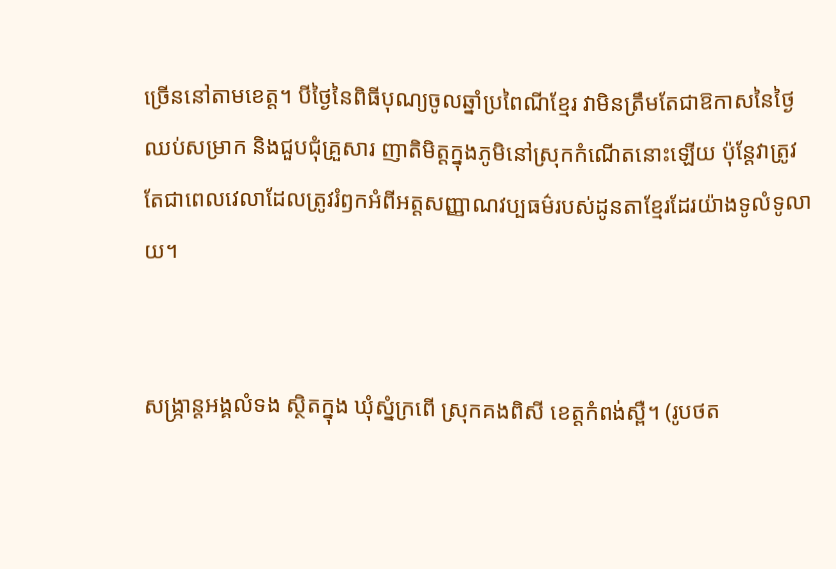ច្រើននៅតាមខេត្ត។ បីថ្ងៃនៃពិធីបុណ្យចូលឆ្នាំប្រពៃណីខ្មែរ វាមិនត្រឹមតែជាឱកាសនៃថ្ងៃឈប់សម្រាក និងជួបជុំគ្រួសារ ញាតិមិត្តក្នុងភូមិនៅស្រុកកំណើតនោះឡើយ ប៉ុន្តែវាត្រូវតែជាពេលវេលាដែលត្រូវរំឭកអំពីអត្តសញ្ញាណវប្បធម៌របស់ដូនតាខ្មែរដែរយ៉ាងទូលំទូលាយ។


សង្រ្កាន្តអង្គលំទង ស្ថិតក្នុង ឃុំស្នំក្រពើ ស្រុកគងពិសី ខេត្តកំពង់ស្ពឺ។ (រូបថត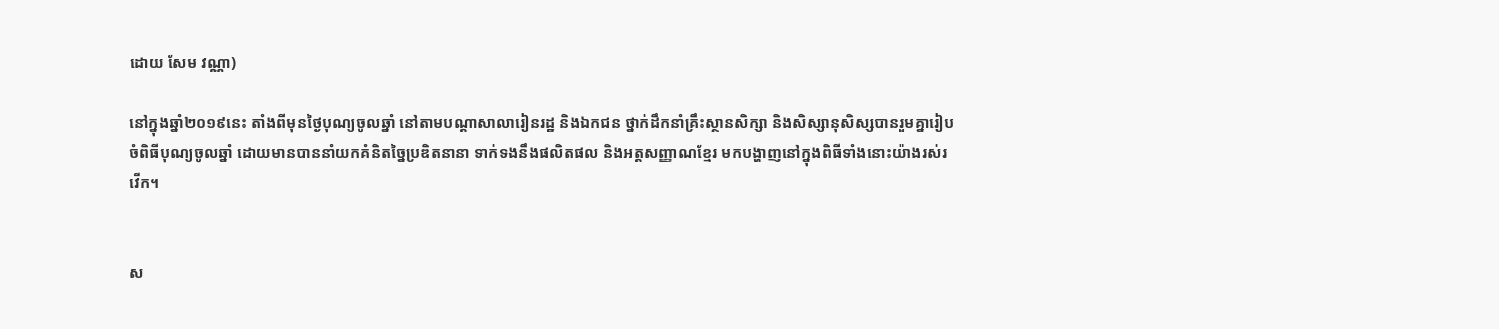ដោយ សែម វណ្ណា)

នៅក្នុងឆ្នាំ២០១៩នេះ តាំងពីមុនថ្ងៃបុណ្យចូលឆ្នាំ នៅតាមបណ្តាសាលារៀនរដ្ឋ និងឯកជន ថ្នាក់ដឹកនាំគ្រឹះស្ថានសិក្សា និងសិស្សានុសិស្សបានរួមគ្នារៀបចំពិធីបុណ្យចូលឆ្នាំ ដោយមានបាននាំយកគំនិតច្នៃប្រឌិតនានា ទាក់ទងនឹងផលិតផល និងអត្តសញ្ញាណខ្មែរ មកបង្ហាញនៅក្នុងពិធីទាំងនោះយ៉ាងរស់រវើក។


ស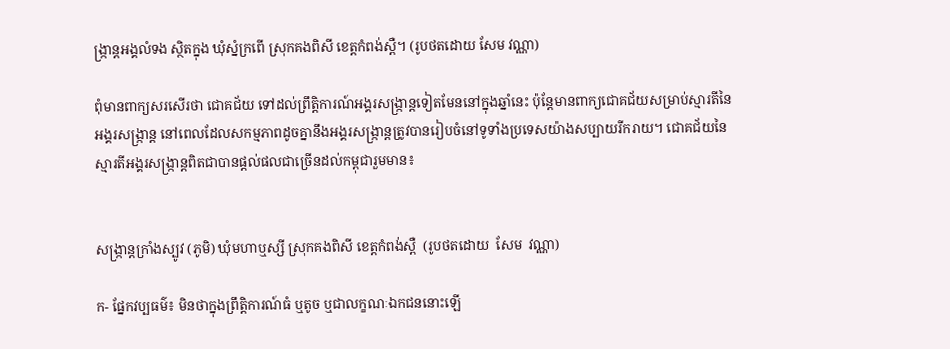ង្រ្កាន្តអង្គលំទង ស្ថិតក្នុង ឃុំស្នំក្រពើ ស្រុកគងពិសី ខេត្តកំពង់ស្ពឺ។ (រូបថតដោយ សែម វណ្ណា)

ពុំមានពាក្យសរសើរថា ជោគជ័យ ទៅដល់ព្រឹត្តិការណ៍អង្គរសង្ក្រាន្តទៀតមែននៅក្នុងឆ្នាំនេះ ប៉ុន្តែមានពាក្យជោគជ័យសម្រាប់ស្មារតីនៃអង្គរសង្ក្រាន្ត នៅពេលដែលសកម្មភាពដូចគ្នានឹងអង្គរសង្ក្រាន្តត្រូវបានរៀបចំនៅទូទាំងប្រទេសយ៉ាងសប្បាយរីករាយ។ ជោគជ័យនៃស្មារតីអង្គរសង្ក្រាន្តពិតជាបានផ្តល់ផលជាច្រើនដល់កម្ពុជារួមមាន៖


សង្រ្កាន្តក្រាំងស្បូវ (ភូមិ) ឃុំមហាឬស្សី ស្រុកគងពិសី ខេត្តកំពង់ស្ពឺ  (រូបថតដោយ  សែម  វណ្ណា)

ក- ផ្នែកវប្បធម៌៖ មិនថាក្នុងព្រឹត្តិការណ៍ធំ ឬតូច ឬជាលក្ខណៈឯកជននោះឡើ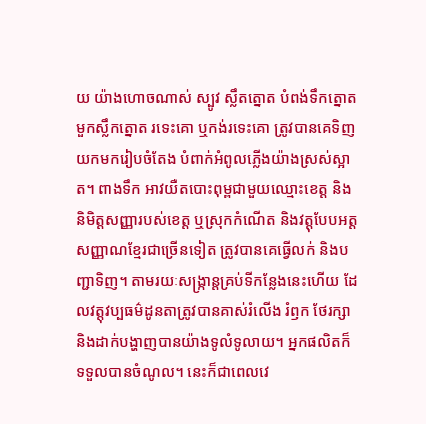យ យ៉ាងហោចណាស់ ស្បូវ ស្លឹតត្នោត បំពង់ទឹកត្នោត មួកស្លឹកត្នោត រទេះគោ ឬកង់រទេះគោ ត្រូវបានគេទិញយកមករៀបចំតែង បំពាក់អំពូលភ្លើងយ៉ាងស្រស់ស្អាត។ ពាងទឹក អាវយឺតបោះពុម្ពជាមួយឈ្មោះខេត្ត និងនិមិត្តសញ្ញារបស់ខេត្ត ឬស្រុកកំណើត និងវត្តុបែបអត្តសញ្ញាណខ្មែរជាច្រើនទៀត ត្រូវបានគេធ្វើលក់ និងបញ្ជាទិញ។ តាមរយៈសង្ក្រាន្តគ្រប់ទីកន្លែងនេះហើយ ដែលវត្តុវប្បធម៌ដូនតាត្រូវបានគាស់រំលើង រំឭក ថែរក្សា និងដាក់បង្ហាញបានយ៉ាងទូលំទូលាយ។ អ្នកផលិតក៏ទទួលបានចំណូល។ នេះក៏ជាពេលវេ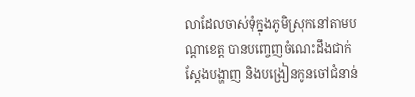លាដែលចាស់ទុំក្នុងភូមិស្រុកនៅតាមបណ្តាខេត្ត បានបញ្ចេញចំណេះដឹងជាក់ស្តែងបង្ហាញ និងបង្រៀនកូនចៅជំនាន់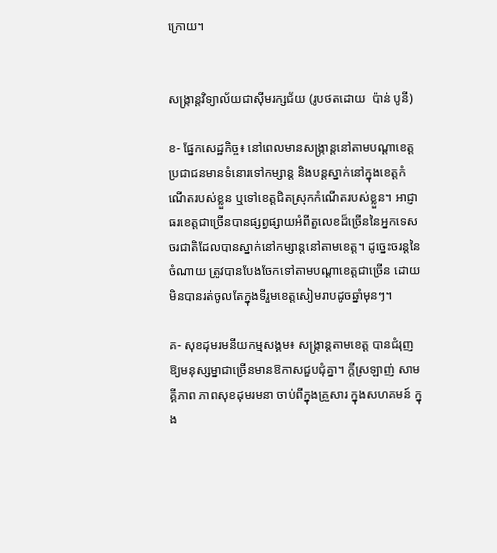ក្រោយ។


សង្ក្រាន្តវិទ្យាល័យជាស៊ីមរក្សជ័យ (រូបថតដោយ  ប៉ាន់ បូនី)

ខ- ផ្នែកសេដ្ឋកិច្ច៖ នៅពេលមានសង្ក្រាន្តនៅតាមបណ្តាខេត្ត ប្រជាជនមានទំនោរទៅកម្សាន្ត និងបន្តស្នាក់នៅក្នុងខេត្តកំណើតរបស់ខ្លួន ឬទៅខេត្តជិតស្រុកកំណើតរបស់ខ្លួន។ អាជ្ញាធរខេត្តជាច្រើនបានផ្សព្វផ្សាយអំពីតួលេខដ៏ច្រើននៃអ្នកទេសចរជាតិដែលបានស្នាក់នៅកម្សាន្តនៅតាមខេត្ត។ ដូច្នេះចរន្តនៃចំណាយ ត្រូវបានបែងចែកទៅតាមបណ្តាខេត្តជាច្រើន ដោយមិនបានរត់ចូលតែក្នុងទីរួមខេត្តសៀមរាបដូចឆ្នាំមុនៗ។

គ- សុខដុមរមនីយកម្មសង្គម៖ សង្ក្រាន្តតាមខេត្ត បានជំរុញឱ្យមនុស្សម្នាជាច្រើនមានឱកាសជួបជុំគ្នា។ ក្តីស្រឡាញ់ សាមគ្គីភាព ភាពសុខដុមរមនា ចាប់ពីក្នុងគ្រួសារ ក្នុងសហគមន៍ ក្នុង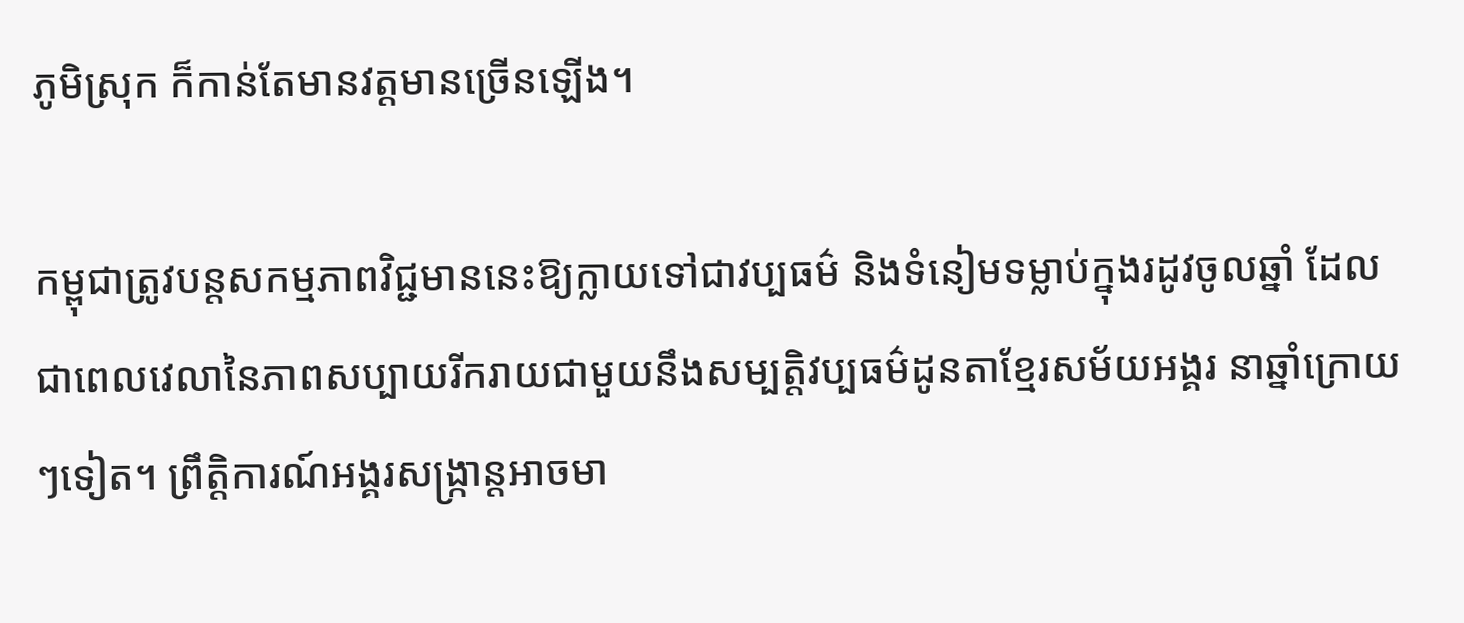ភូមិស្រុក ក៏កាន់តែមានវត្តមានច្រើនឡើង។

កម្ពុជាត្រូវបន្តសកម្មភាពវិជ្ជមាននេះឱ្យក្លាយទៅជាវប្បធម៌ និងទំនៀមទម្លាប់ក្នុងរដូវចូលឆ្នាំ ដែលជាពេលវេលានៃភាពសប្បាយរីករាយជាមួយនឹងសម្បត្តិវប្បធម៌ដូនតាខ្មែរសម័យអង្គរ នាឆ្នាំក្រោយៗទៀត។ ព្រឹត្តិការណ៍អង្គរសង្ក្រាន្តអាចមា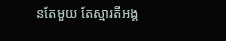នតែមួយ តែស្មារតីអង្គ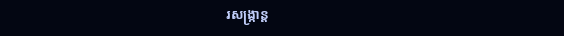រសង្ក្រាន្ត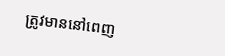ត្រូវមាននៅពេញ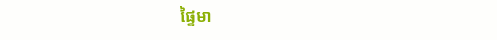ផ្ទៃមា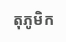តុភូមិក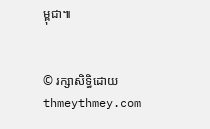ម្ពុជា៕


© រក្សាសិទ្ធិដោយ thmeythmey.com